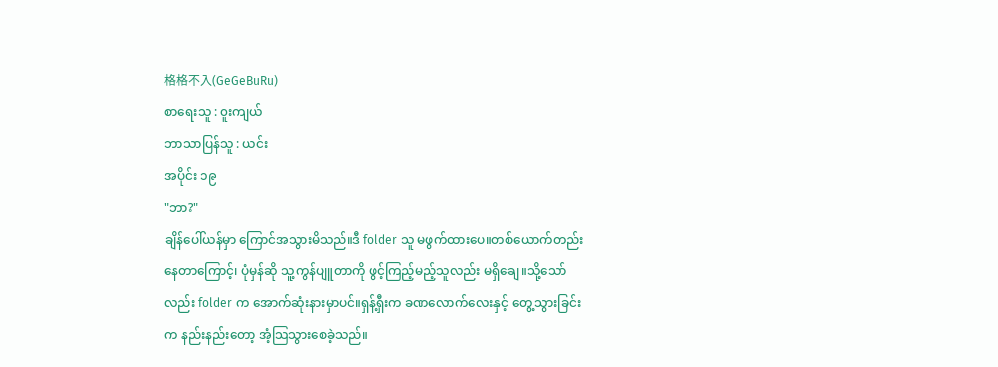格格不入(GeGeBuRu)
စာရေးသူ : ၀ူးကျယ်
ဘာသာပြန်သူ : ယင်း
အပိုင်း ၁၉
"ဘာ?"
ချိန်ပေါ်ယန်မှာ ကြောင်အသွားမိသည်။ဒီ folder သူ မဖွက်ထားပေ။တစ်ယောက်တည်း နေတာကြောင့်၊ ပုံမှန်ဆို သူ့ကွန်ပျူတာကို ဖွင့်ကြည့်မည့်သူလည်း မရှိချေ။သို့သော်လည်း folder က အောက်ဆုံးနားမှာပင်။ရှန့်ရှီးက ခဏလောက်လေးနှင့် တွေ့သွားခြင်းက နည်းနည်းတော့ အံ့သြသွားစေခဲ့သည်။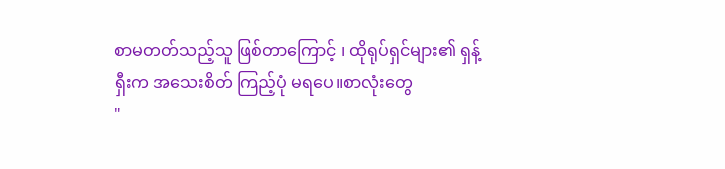စာမတတ်သည့်သူ ဖြစ်တာကြောင့် ၊ ထိုရုပ်ရှင်များ၏ ရှန့်ရှီးက အသေးစိတ် ကြည့်ပုံ မရပေ။စာလုံးတွေ
"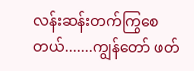လန်းဆန်းတက်ကြွစေတယ်.......ကျွန်တော် ဖတ်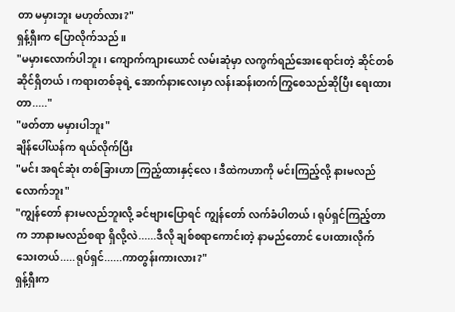တာ မမှားဘူး မဟုတ်လား?"
ရှန့်ရှီးက ပြောလိုက်သည်။
"မမှားလောက်ပါဘူး ၊ ကျောက်ကျားယောင် လမ်းဆုံမှာ လက္ဖက်ရည်အေးရောင်းတဲ့ ဆိုင်တစ်ဆိုင်ရှိတယ် ၊ ကရားတစ်ခုရဲ့ အောက်နားလေးမှာ လန်းဆန်းတက်ကြွစေသည်ဆိုပြီး ရေးထားတာ....."
"ဖတ်တာ မမှားပါဘူး"
ချိန်ပေါ်ယန်က ရယ်လိုက်ပြီး
"မင်း အရင်ဆုံး တစ်ခြားဟာ ကြည့်ထားနှင့်လေ ၊ ဒီထဲကဟာကို မင်းကြည့်လို့ နားမလည်လောက်ဘူး"
"ကျွန်တော် နားမလည်ဘူးလို့ ခင်ဗျားပြောရင် ကျွန်တော် လက်ခံပါတယ် ၊ ရုပ်ရှင်ကြည့်တာက ဘာနားမလည်စရာ ရှိလို့လဲ......ဒီလို ချစ်စရာကောင်းတဲ့ နာမည်တောင် ပေးထားလိုက်သေးတယ်.....ရုပ်ရှင်......ကာတွန်းကားလား?"
ရှန့်ရှီးက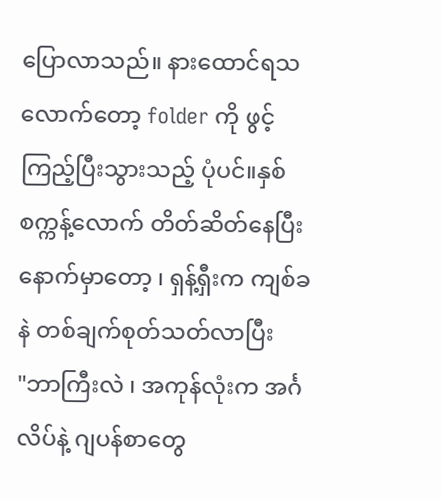ပြောလာသည်။ နားထောင်ရသလောက်တော့ folder ကို ဖွင့်ကြည့်ပြီးသွားသည့် ပုံပင်။နှစ်စက္ကန့်လောက် တိတ်ဆိတ်နေပြီး နောက်မှာတော့ ၊ ရှန့်ရှီးက ကျစ်ခနဲ တစ်ချက်စုတ်သတ်လာပြီး
"ဘာကြီးလဲ ၊ အကုန်လုံးက အင်္ဂလိပ်နဲ့ ဂျပန်စာတွေ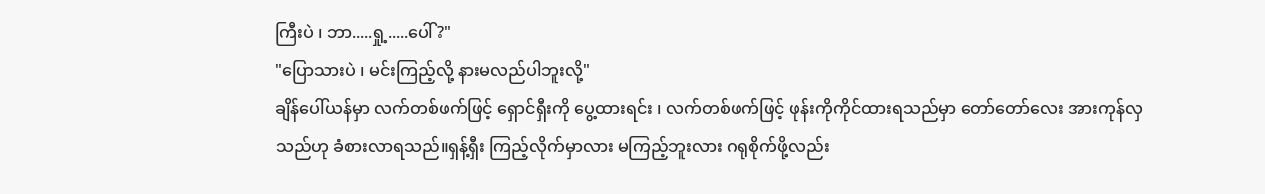ကြီးပဲ ၊ ဘာ.....ရှု့.....ပေါ် ?"
"ပြောသားပဲ ၊ မင်းကြည့်လို့ နားမလည်ပါဘူးလို့"
ချိန်ပေါ်ယန်မှာ လက်တစ်ဖက်ဖြင့် ရှောင်ရှီးကို ပွေ့ထားရင်း ၊ လက်တစ်ဖက်ဖြင့် ဖုန်းကိုကိုင်ထားရသည်မှာ တော်တော်လေး အားကုန်လှသည်ဟု ခံစားလာရသည်။ရှန့်ရှီး ကြည့်လိုက်မှာလား မကြည့်ဘူးလား ဂရုစိုက်ဖို့လည်း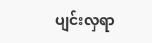ပျင်းလှရာ